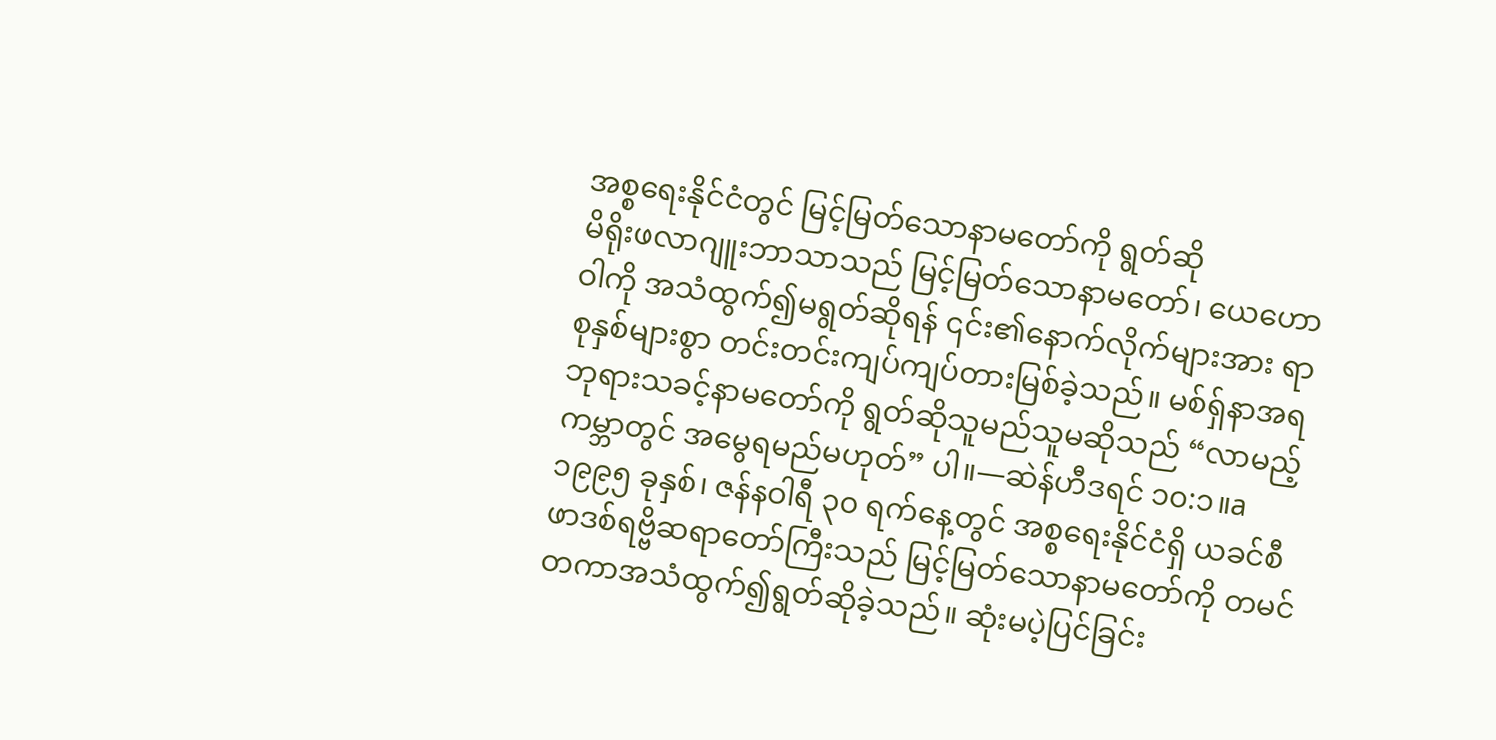အစ္စရေးနိုင်ငံတွင် မြင့်မြတ်သောနာမတော်ကို ရွတ်ဆို
မိရိုးဖလာဂျူးဘာသာသည် မြင့်မြတ်သောနာမတော်၊ ယေဟောဝါကို အသံထွက်၍မရွတ်ဆိုရန် ၎င်း၏နောက်လိုက်များအား ရာစုနှစ်များစွာ တင်းတင်းကျပ်ကျပ်တားမြစ်ခဲ့သည်။ မစ်ရှ်နာအရ ဘုရားသခင့်နာမတော်ကို ရွတ်ဆိုသူမည်သူမဆိုသည် “လာမည့်ကမ္ဘာတွင် အမွေရမည်မဟုတ်” ပါ။—ဆဲန်ဟီဒရင် ၁၀:၁။a
၁၉၉၅ ခုနှစ်၊ ဇန်နဝါရီ ၃၀ ရက်နေ့တွင် အစ္စရေးနိုင်ငံရှိ ယခင်စီဖာဒစ်ရဗ္ဗိဆရာတော်ကြီးသည် မြင့်မြတ်သောနာမတော်ကို တမင်တကာအသံထွက်၍ရွတ်ဆိုခဲ့သည်။ ဆုံးမပဲ့ပြင်ခြင်း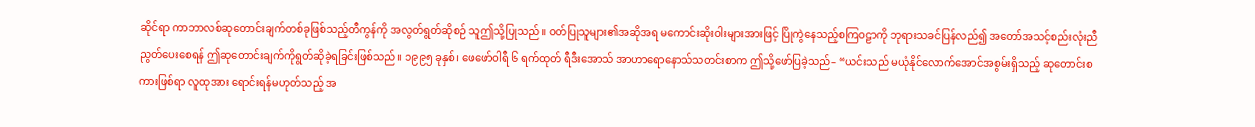ဆိုင်ရာ ကာဘာလစ်ဆုတောင်းချက်တစ်ခုဖြစ်သည့်တီကွန်ကို အလွတ်ရွတ်ဆိုစဉ် သူဤသို့ပြုသည်။ ဝတ်ပြုသူများ၏အဆိုအရ မကောင်းဆိုးဝါးများအားဖြင့် ပြိုကွဲနေသည့်စကြဝဠာကို ဘုရားသခင်ပြန်လည်၍ အတော်အသင့်စည်းလုံးညီညွတ်ပေးစေရန် ဤဆုတောင်းချက်ကိုရွတ်ဆိုခဲ့ရခြင်းဖြစ်သည်။ ၁၉၉၅ ခုနှစ်၊ ဖေဖော်ဝါရီ ၆ ရက်ထုတ် ရီဒီးအောသ် အာဟာရောနောသ်သတင်းစာက ဤသို့ဖော်ပြခဲ့သည်– “ယင်းသည် မယုံနိုင်လောက်အောင်အစွမ်းရှိသည့် ဆုတောင်းစကားဖြစ်ရာ လူထုအား ရောင်းရန်မဟုတ်သည့် အ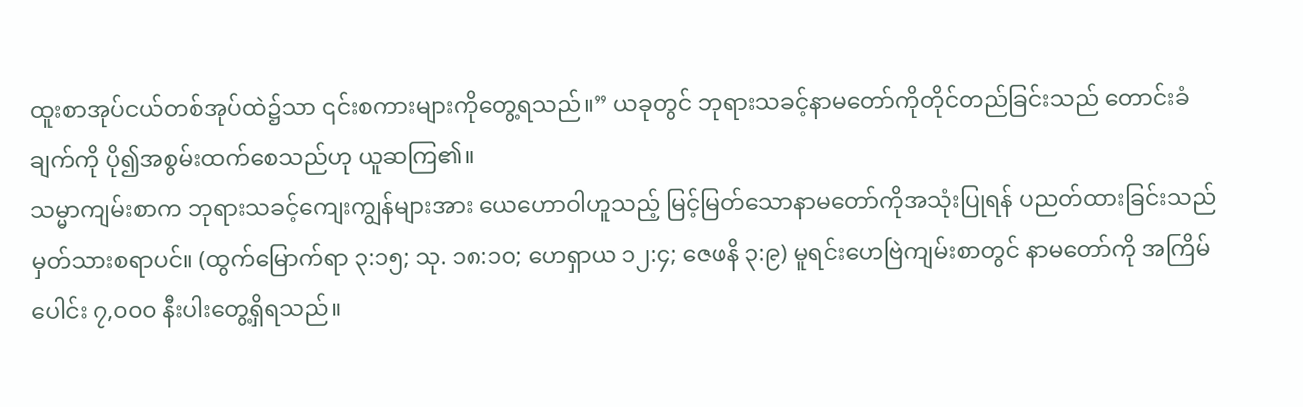ထူးစာအုပ်ငယ်တစ်အုပ်ထဲ၌သာ ၎င်းစကားများကိုတွေ့ရသည်။” ယခုတွင် ဘုရားသခင့်နာမတော်ကိုတိုင်တည်ခြင်းသည် တောင်းခံချက်ကို ပို၍အစွမ်းထက်စေသည်ဟု ယူဆကြ၏။
သမ္မာကျမ်းစာက ဘုရားသခင့်ကျေးကျွန်များအား ယေဟောဝါဟူသည့် မြင့်မြတ်သောနာမတော်ကိုအသုံးပြုရန် ပညတ်ထားခြင်းသည် မှတ်သားစရာပင်။ (ထွက်မြောက်ရာ ၃:၁၅; သု. ၁၈:၁၀; ဟေရှာယ ၁၂:၄; ဇေဖနိ ၃:၉) မူရင်းဟေဗြဲကျမ်းစာတွင် နာမတော်ကို အကြိမ်ပေါင်း ၇,၀၀၀ နီးပါးတွေ့ရှိရသည်။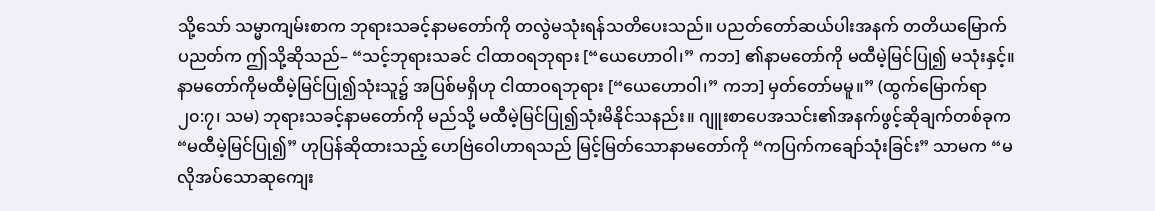သို့သော် သမ္မာကျမ်းစာက ဘုရားသခင့်နာမတော်ကို တလွဲမသုံးရန်သတိပေးသည်။ ပညတ်တော်ဆယ်ပါးအနက် တတိယမြောက်ပညတ်က ဤသို့ဆိုသည်– “သင့်ဘုရားသခင် ငါထာဝရဘုရား [“ယေဟောဝါ၊” ကဘ] ၏နာမတော်ကို မထီမဲ့မြင်ပြု၍ မသုံးနှင့်။ နာမတော်ကိုမထီမဲ့မြင်ပြု၍သုံးသူ၌ အပြစ်မရှိဟု ငါထာဝရဘုရား [“ယေဟောဝါ၊” ကဘ] မှတ်တော်မမူ။” (ထွက်မြောက်ရာ ၂၀:၇၊ သမ) ဘုရားသခင့်နာမတော်ကို မည်သို့ မထီမဲ့မြင်ပြု၍သုံးမိနိုင်သနည်း။ ဂျူးစာပေအသင်း၏အနက်ဖွင့်ဆိုချက်တစ်ခုက “မထီမဲ့မြင်ပြု၍” ဟုပြန်ဆိုထားသည့် ဟေဗြဲဝေါဟာရသည် မြင့်မြတ်သောနာမတော်ကို “ကပြက်ကချော်သုံးခြင်း” သာမက “မလိုအပ်သောဆုကျေး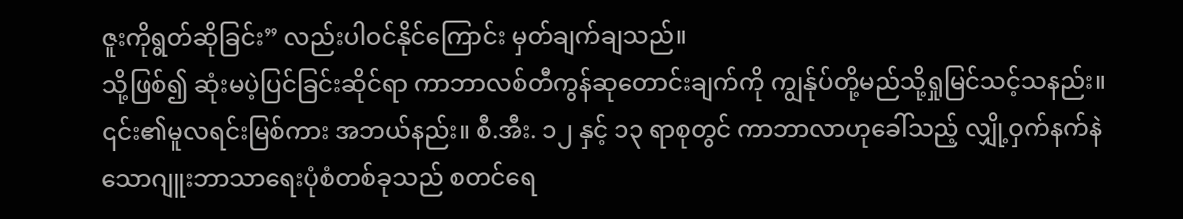ဇူးကိုရွတ်ဆိုခြင်း” လည်းပါဝင်နိုင်ကြောင်း မှတ်ချက်ချသည်။
သို့ဖြစ်၍ ဆုံးမပဲ့ပြင်ခြင်းဆိုင်ရာ ကာဘာလစ်တီကွန်ဆုတောင်းချက်ကို ကျွန်ုပ်တို့မည်သို့ရှုမြင်သင့်သနည်း။ ၎င်း၏မူလရင်းမြစ်ကား အဘယ်နည်း။ စီ.အီး. ၁၂ နှင့် ၁၃ ရာစုတွင် ကာဘာလာဟုခေါ်သည့် လျှို့ဝှက်နက်နဲသောဂျူးဘာသာရေးပုံစံတစ်ခုသည် စတင်ရေ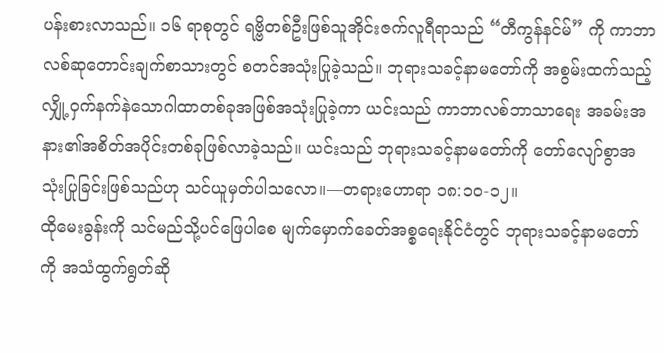ပန်းစားလာသည်။ ၁၆ ရာစုတွင် ရဗ္ဗိတစ်ဦးဖြစ်သူအိုင်းဇက်လူရီရာသည် “တီကွန်နင်မ်” ကို ကာဘာလစ်ဆုတောင်းချက်စာသားတွင် စတင်အသုံးပြုခဲ့သည်။ ဘုရားသခင့်နာမတော်ကို အစွမ်းထက်သည့်လျှို့ဝှက်နက်နဲသောဂါထာတစ်ခုအဖြစ်အသုံးပြုခဲ့ကာ ယင်းသည် ကာဘာလစ်ဘာသာရေး အခမ်းအနား၏အစိတ်အပိုင်းတစ်ခုဖြစ်လာခဲ့သည်။ ယင်းသည် ဘုရားသခင့်နာမတော်ကို တော်လျော်စွာအသုံးပြုခြင်းဖြစ်သည်ဟု သင်ယူမှတ်ပါသလော။—တရားဟောရာ ၁၈:၁၀-၁၂။
ထိုမေးခွန်းကို သင်မည်သို့ပင်ဖြေပါစေ မျက်မှောက်ခေတ်အစ္စရေးနိုင်ငံတွင် ဘုရားသခင့်နာမတော်ကို အသံထွက်ရွတ်ဆို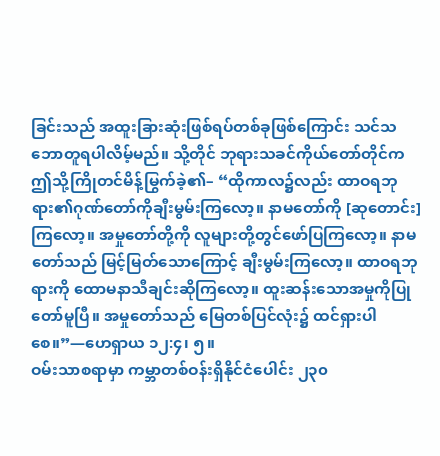ခြင်းသည် အထူးခြားဆုံးဖြစ်ရပ်တစ်ခုဖြစ်ကြောင်း သင်သဘောတူရပါလိမ့်မည်။ သို့တိုင် ဘုရားသခင်ကိုယ်တော်တိုင်က ဤသို့ကြိုတင်မိန့်မြွက်ခဲ့၏– “ထိုကာလ၌လည်း ထာဝရဘုရား၏ဂုဏ်တော်ကိုချီးမွမ်းကြလော့။ နာမတော်ကို [ဆုတောင်း] ကြလော့။ အမှုတော်တို့ကို လူများတို့တွင်ဖော်ပြကြလော့။ နာမတော်သည် မြင့်မြတ်သောကြောင့် ချီးမွမ်းကြလော့။ ထာဝရဘုရားကို ထောမနာသီချင်းဆိုကြလော့။ ထူးဆန်းသောအမှုကိုပြုတော်မူပြီ။ အမှုတော်သည် မြေတစ်ပြင်လုံး၌ ထင်ရှားပါစေ။”—ဟေရှာယ ၁၂:၄၊ ၅။
ဝမ်းသာစရာမှာ ကမ္ဘာတစ်ဝန်းရှိနိုင်ငံပေါင်း ၂၃၀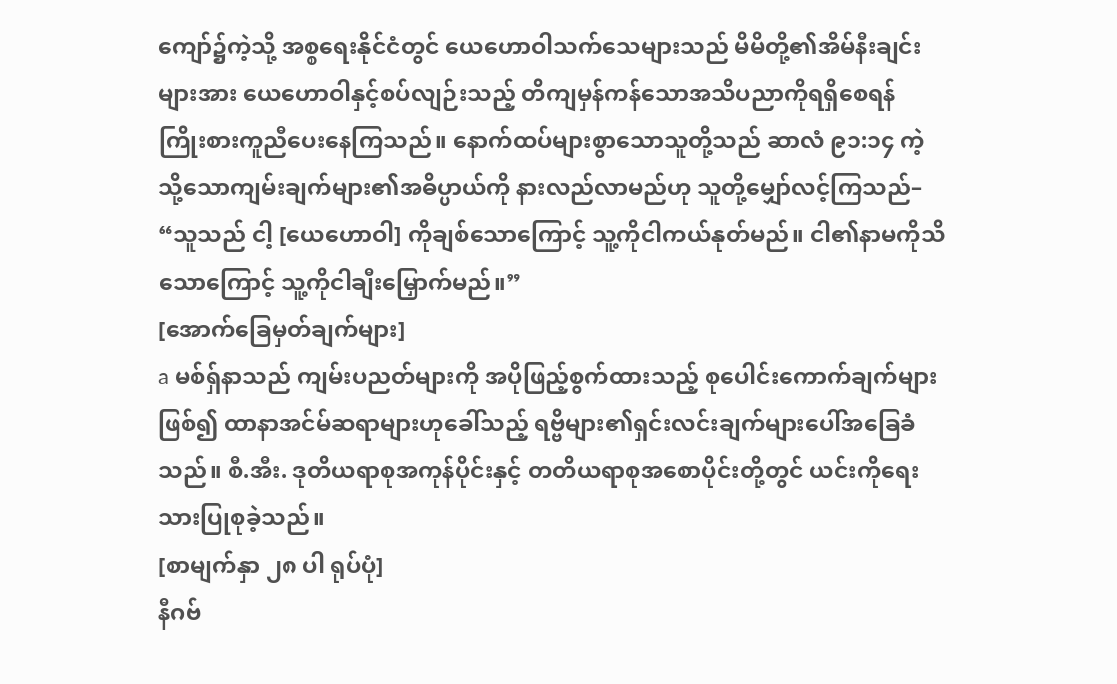ကျော်၌ကဲ့သို့ အစ္စရေးနိုင်ငံတွင် ယေဟောဝါသက်သေများသည် မိမိတို့၏အိမ်နီးချင်းများအား ယေဟောဝါနှင့်စပ်လျဉ်းသည့် တိကျမှန်ကန်သောအသိပညာကိုရရှိစေရန် ကြိုးစားကူညီပေးနေကြသည်။ နောက်ထပ်များစွာသောသူတို့သည် ဆာလံ ၉၁:၁၄ ကဲ့သို့သောကျမ်းချက်များ၏အဓိပ္ပာယ်ကို နားလည်လာမည်ဟု သူတို့မျှော်လင့်ကြသည်– “သူသည် ငါ့ [ယေဟောဝါ] ကိုချစ်သောကြောင့် သူ့ကိုငါကယ်နုတ်မည်။ ငါ၏နာမကိုသိသောကြောင့် သူ့ကိုငါချီးမြှောက်မည်။”
[အောက်ခြေမှတ်ချက်များ]
a မစ်ရှ်နာသည် ကျမ်းပညတ်များကို အပိုဖြည့်စွက်ထားသည့် စုပေါင်းကောက်ချက်များဖြစ်၍ ထာနာအင်မ်ဆရာများဟုခေါ်သည့် ရဗ္ဗိများ၏ရှင်းလင်းချက်များပေါ်အခြေခံသည်။ စီ.အီး. ဒုတိယရာစုအကုန်ပိုင်းနှင့် တတိယရာစုအစောပိုင်းတို့တွင် ယင်းကိုရေးသားပြုစုခဲ့သည်။
[စာမျက်နှာ ၂၈ ပါ ရုပ်ပုံ]
နီဂဗ်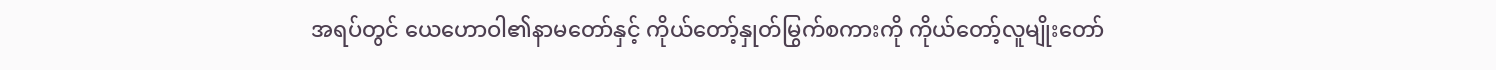အရပ်တွင် ယေဟောဝါ၏နာမတော်နှင့် ကိုယ်တော့်နှုတ်မြွက်စကားကို ကိုယ်တော့်လူမျိုးတော်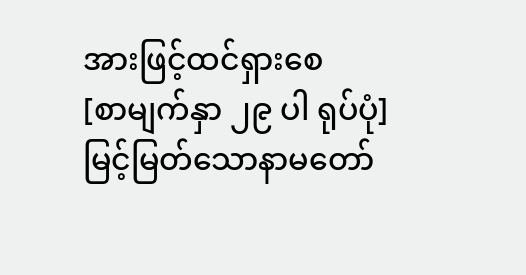အားဖြင့်ထင်ရှားစေ
[စာမျက်နှာ ၂၉ ပါ ရုပ်ပုံ]
မြင့်မြတ်သောနာမတော်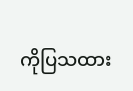ကိုပြသထား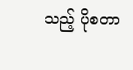သည့် ပိုစတာ